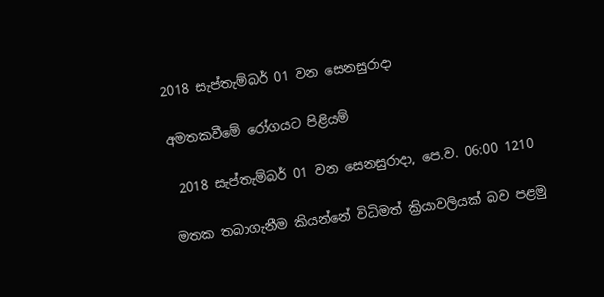2018 සැප්තැම්බර් 01 වන සෙනසුරාදා

අමතකවීමේ රෝගයට පිළියම්

 2018 සැප්තැම්බර් 01 වන සෙනසුරාදා, පෙ.ව. 06:00 1210

මතක තබාගැනීම කියන්නේ විධිමත් ක්‍රියාවලියක් බව පළමු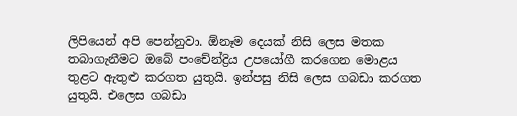ලිපියෙන් අපි පෙන්නුවා. ඕනෑම දෙයක් නිසි ලෙස මතක තබාගැනීමට ඔබේ පංචේන්ද්‍රිය උපයෝගී කරගෙන මොළය තුළට ඇතුළු කරගත යුතුයි. ඉන්පසු නිසි ලෙස ගබඩා කරගත යුතුයි. එලෙස ගබඩා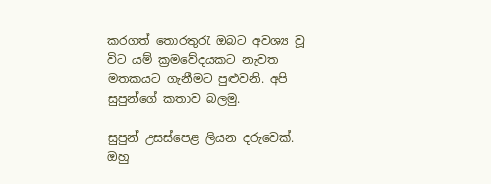කරගත් තොරතුරැ ඔබට අවශ්‍ය වූ විට යම් ක්‍රමවේදයකට නැවත මතකයට ගැනීමට පුළුවනි. අපි සුපුන්ගේ කතාව බලමු.

සුපුන් උසස්පෙළ ලියන දරුවෙක්. ඔහු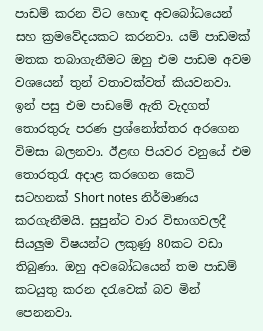පාඩම් කරන විට හොඳ අවබෝධයෙන් සහ ක්‍රමවේදයකට කරනවා. යම් පාඩමක් මතක තබාගැනීමට ඔහු එම පාඩම අවම වශයෙන් තුන් වතාවක්වත් කියවනවා. ඉන් පසු එම පාඩමේ ඇති වැදගත් තොරතුරු පරණ ප්‍රශ්නෝත්තර අරගෙන විමසා බලනවා. ඊළඟ පියවර වනුයේ එම තොරතුරැ අදාළ කරගෙන කෙටි සටහනක් Short notes නිර්මාණය කරගැනීමයි. සුපුන්ට වාර විභාගවලදී සියලුම විෂයන්ට ලකුණු 80කට වඩා තිබුණා. ඔහු අවබෝධයෙන් තම පාඩම් කටයුතු කරන දරැවෙක් බව මින් පෙනනවා.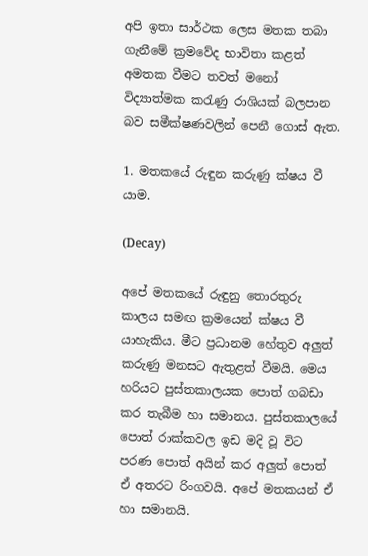අපි ඉතා සාර්ථක ලෙස මතක තබා ගැනීමේ ක්‍රමවේද භාවිතා කළත් අමතක වීමට තවත් මනෝ විද්‍යාත්මක කරැණු රාශියක් බලපාන බව සමීක්ෂණවලින් පෙනී ගොස් ඇත.

1. මතකයේ රුඳුන කරුණු ක්ෂය වී යාම.

(Decay)

අපේ මතකයේ රුඳුනු තොරතුරු කාලය සමඟ ක්‍රමයෙන් ක්ෂය වී යාහැකිය. මීට ප්‍රධානම හේතුව අලුත් කරුණු මනසට ඇතුළත් වීමයි. මෙය හරියට පුස්තකාලයක පොත් ගබඩා කර තැබීම හා සමානය. පුස්තකාලයේ පොත් රාක්කවල ඉඩ මදි වූ විට පරණ පොත් අයින් කර අලුත් පොත් ඒ අතරට රිංගවයි. අපේ මතකයන් ඒ හා සමානයි.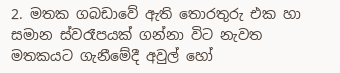2. මතක ගබඩාවේ ඇති තොරතුරු එක හා සමාන ස්වරෑපයක් ගන්නා විට නැවත මතකයට ගැනීමේදී අවුල් හෝ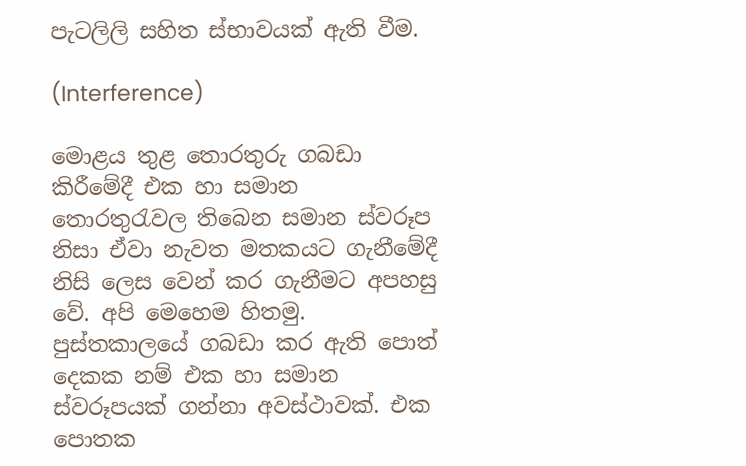පැටලිලි සහිත ස්භාවයක් ඇති වීම.

(Interference)

මොළය තුළ තොරතුරු ගබඩා කිරීමේදී එක හා සමාන තොරතුරැවල තිබෙන සමාන ස්වරූප නිසා ඒවා නැවත මතකයට ගැනීමේදී නිසි ලෙස වෙන් කර ගැනීමට අපහසු වේ. අපි මෙහෙම හිතමු. පුස්තකාලයේ ගබඩා කර ඇති පොත් දෙකක නම් එක හා සමාන ස්වරූපයක් ගන්නා අවස්ථාවක්. එක පොතක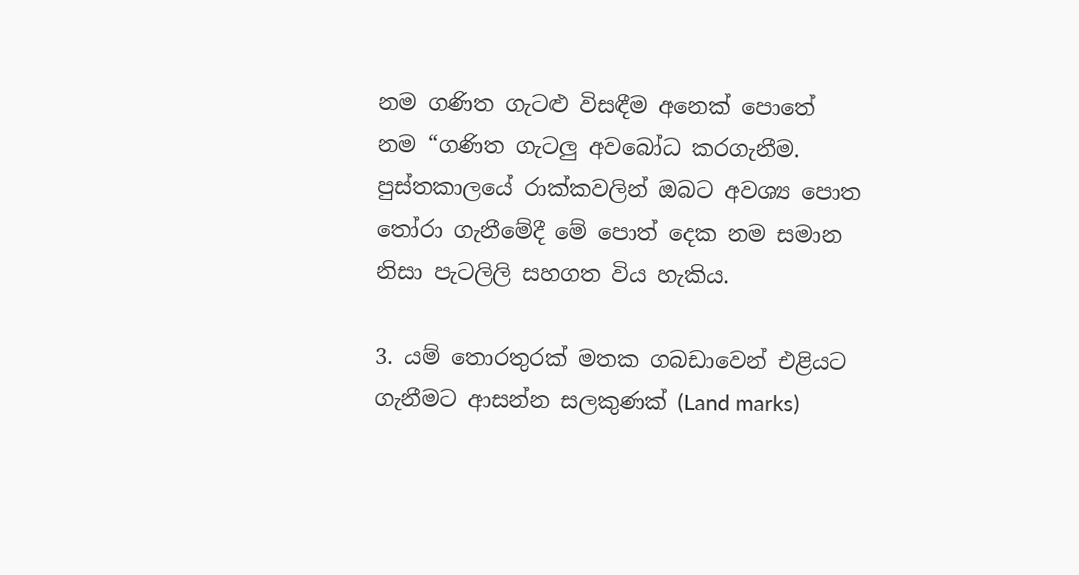නම ගණිත ගැටළු විසඳීම අනෙක් පොතේ නම “ගණිත ගැටලු අවබෝධ කරගැනීම. පුස්තකාලයේ රාක්කවලින් ඔබට අවශ්‍ය පොත තෝරා ගැනීමේදී මේ පොත් දෙක නම සමාන නිසා පැටලිලි සහගත විය හැකිය.

3. යම් තොරතුරක් මතක ගබඩාවෙන් එළියට ගැනීමට ආසන්න සලකුණක් (Land marks)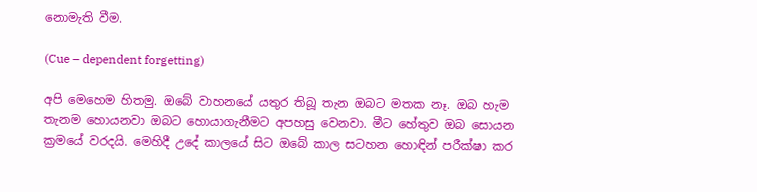නොමැති වීම.

(Cue – dependent forgetting)

අපි මෙහෙම හිතමු. ඔබේ වාහනයේ යතුර තිබූ තැන ඔබට මතක නෑ. ඔබ හැම තැනම හොයනවා ඔබට හොයාගැනීමට අපහසු වෙනවා. මීට හේතුව ඔබ සොයන ක්‍රමයේ වරදයි. මෙහිදී උදේ කාලයේ සිට ඔබේ කාල සටහන හොඳින් පරීක්ෂා කර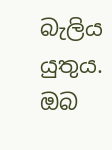බැලිය යුතුය. ඔබ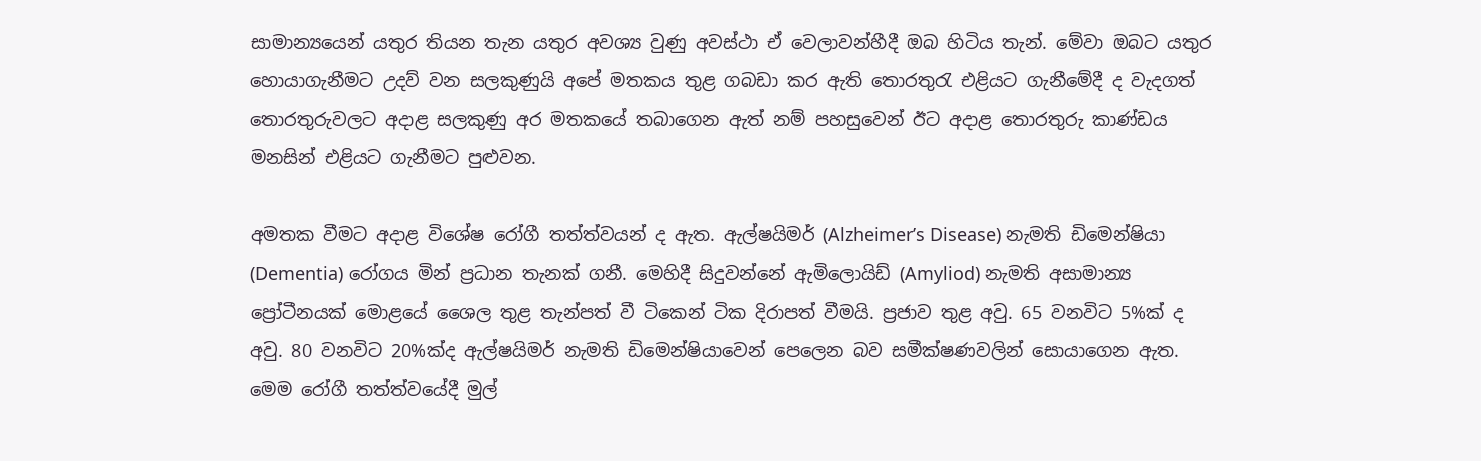සාමාන්‍යයෙන් යතුර තියන තැන යතුර අවශ්‍ය වුණු අවස්ථා ඒ වෙලාවන්හීදී ඔබ හිටිය තැන්. මේවා ඔබට යතුර හොයාගැනීමට උදව් වන සලකුණුයි අපේ මතකය තුළ ගබඩා කර ඇති තොරතුරැ එළියට ගැනීමේදී ද වැදගත් තොරතුරුවලට අදාළ සලකුණු අර මතකයේ තබාගෙන ඇත් නම් පහසුවෙන් ඊට අදාළ තොරතුරු කාණ්ඩය මනසින් එළියට ගැනීමට පුළුවන.

අමතක වීමට අදාළ විශේෂ රෝගී තත්ත්වයන් ද ඇත. ඇල්ෂයිමර් (Alzheimer’s Disease) නැමති ඩිමෙන්ෂියා (Dementia) රෝගය මින් ප්‍රධාන තැනක් ගනී. මෙහිදී සිදුවන්නේ ඇමිලොයිඩ් (Amyliod) නැමති අසාමාන්‍ය ප්‍රෝටීනයක් මොළයේ ශෛල තුළ තැන්පත් වී ටිකෙන් ටික දිරාපත් වීමයි. ප්‍රජාව තුළ අවු. 65 වනවිට 5%ක් ද අවු. 80 වනවිට 20%ක්ද ඇල්ෂයිමර් නැමති ඩිමෙන්ෂියාවෙන් පෙලෙන බව සමීක්ෂණවලින් සොයාගෙන ඇත. මෙම රෝගී තත්ත්වයේදී මුල්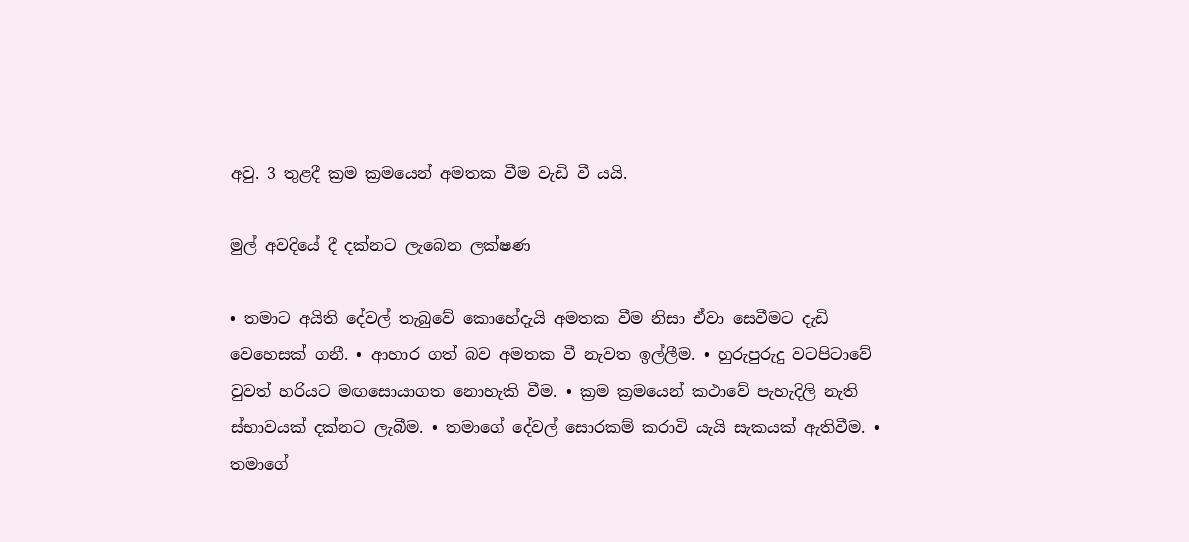අවු. 3 තුළදී ක්‍රම ක්‍රමයෙන් අමතක වීම වැඩි වී යයි.

මුල් අවදියේ දී දක්නට ලැබෙන ලක්ෂණ

• තමාට අයිති දේවල් තැබුවේ කොහේදැයි අමතක වීම නිසා ඒවා සෙවීමට දැඩි වෙහෙසක් ගනී. • ආහාර ගත් බව අමතක වී නැවත ඉල්ලීම. • හුරුපුරුදු වටපිටාවේ වුවත් හරියට මඟසොයාගත නොහැකි වීම. • ක්‍රම ක්‍රමයෙන් කථාවේ පැහැදිලි නැති ස්භාවයක් දක්නට ලැබීම. • තමාගේ දේවල් සොරකම් කරාවි යැයි සැකයක් ඇතිවීම. • තමාගේ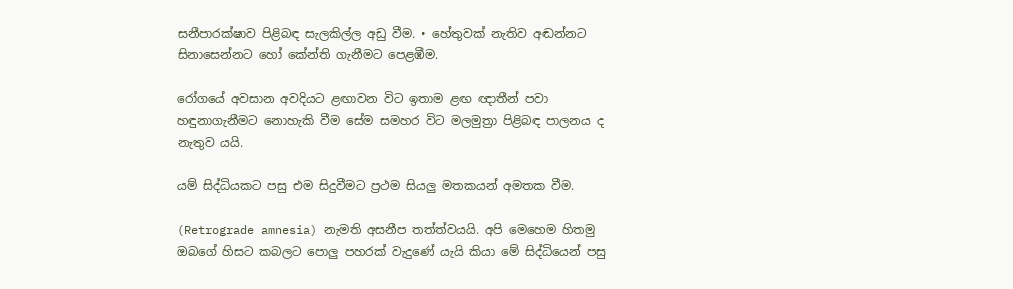සනීපාරක්ෂාව පිළිබඳ සැලකිල්ල අඩු වීම. • හේතුවක් නැතිව අඬන්නට සිනාසෙන්නට හෝ කේන්ති ගැනීමට පෙළඹීම.

රෝගයේ අවසාන අවදියට ළඟාවන විට ඉතාම ළඟ ඥාතීන් පවා හඳුනාගැනීමට නොහැකි වීම සේම සමහර විට මලමුත්‍රා පිළිබඳ පාලනය ද නැතුව යයි.

යම් සිද්ධියකට පසු එම සිදුවීමට ප්‍රථම සියලු මතකයන් අමතක වීම.

(Retrograde amnesia) නැමති අසනීප තත්ත්වයයි. අපි මෙහෙම හිතමු ඔබගේ හිසට කබලට පොලු පහරක් වැදුණේ යැයි කියා මේ සිද්ධියෙන් පසු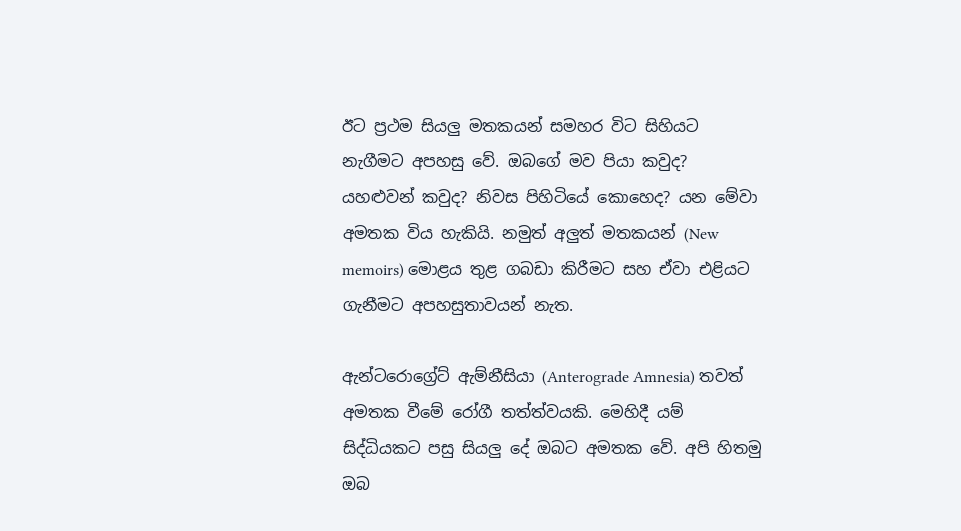ඊට ප්‍රථම සියලු මතකයන් සමහර විට සිහියට නැගීමට අපහසු වේ. ඔබගේ මව පියා කවුද? යහළුවන් කවුද? නිවස පිහිටියේ කොහෙද? යන මේවා අමතක විය හැකියි. නමුත් අලුත් මතකයන් (New memoirs) මොළය තුළ ගබඩා කිරීමට සහ ඒවා එළියට ගැනීමට අපහසුතාවයන් නැත.

ඇන්ටරොග්‍රේට් ඇම්නීසියා (Anterograde Amnesia) තවත් අමතක වීමේ රෝගී තත්ත්වයකි. මෙහිදී යම් සිද්ධියකට පසු සියලු දේ ඔබට අමතක වේ. අපි හිතමු ඔබ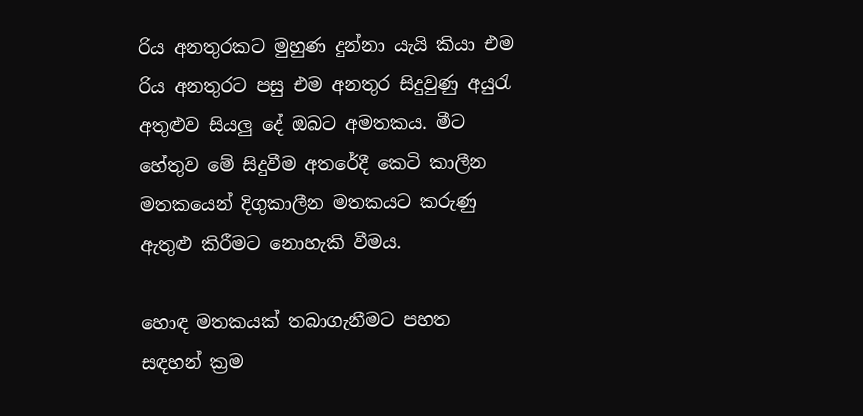රිය අනතුරකට මුහුණ දුන්නා යැයි කියා එම රිය අනතුරට පසු එම අනතුර සිදුවුණු අයුරැ අතුළුව සියලු දේ ඔබට අමතකය. මීට හේතුව මේ සිදුවීම අතරේදී කෙටි කාලීන මතකයෙන් දිගුකාලීන මතකයට කරුණු ඇතුළු කිරීමට නොහැකි වීමය.

හොඳ මතකයක් තබාගැනීමට පහත සඳහන් ක්‍රම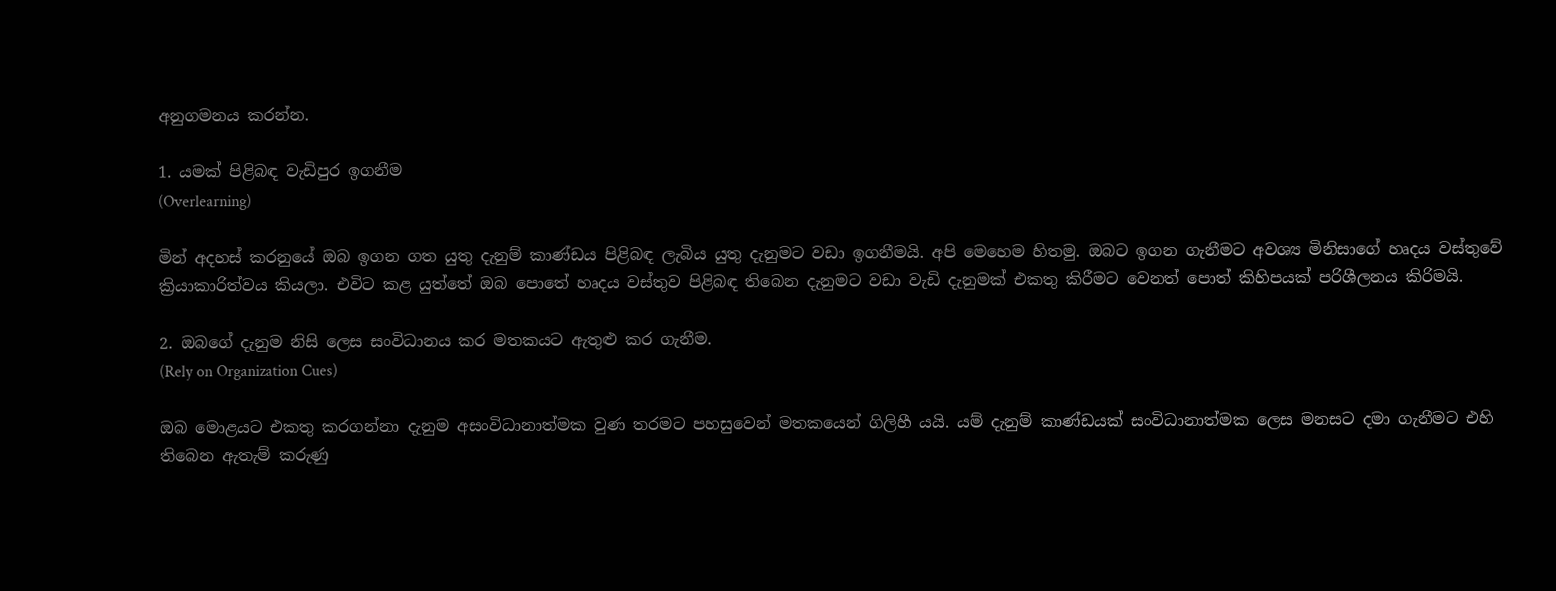අනුගමනය කරන්න.

1. යමක් පිළිබඳ වැඩිපුර ඉගනීම
(Overlearning)

මින් අදහස් කරනුයේ ඔබ ඉගන ගත යුතු දැනුම් කාණ්ඩය පිළිබඳ ලැබිය යුතු දැනුමට වඩා ඉගනීමයි. අපි මෙහෙම හිතමු. ඔබට ඉගන ගැනීමට අවශ්‍ය මිනිසාගේ හෘදය වස්තුවේ ක්‍රියාකාරිත්වය කියලා. එවිට කළ යුත්තේ ඔබ පොතේ හෘදය වස්තුව පිළිබඳ තිබෙන දැනුමට වඩා වැඩි දැනුමක් එකතු කිරීමට වෙනත් පොත් කිහිපයක් පරිශීලනය කිරිමයි.

2. ඔබගේ දැනුම නිසි ලෙස සංවිධානය කර මතකයට ඇතුළු කර ගැනීම.
(Rely on Organization Cues)

ඔබ මොළයට එකතු කරගන්නා දැනුම අසංවිධානාත්මක වුණ තරමට පහසුවෙන් මතකයෙන් ගිලිහී යයි. යම් දැනුම් කාණ්ඩයක් සංවිධානාත්මක ලෙස මනසට දමා ගැනීමට එහි තිබෙන ඇතැම් කරුණු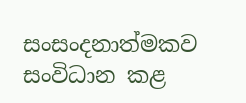සංසංදනාත්මකව සංවිධාන කළ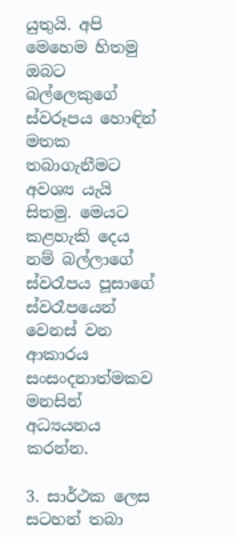යුතුයි. අපි මෙහෙම හිතමු ඔබට බල්ලෙකුගේ ස්වරූපය හොඳින් මතක තබාගැනීමට අවශ්‍ය යැයි සිතමු. මෙයට කළහැකි දෙය නම් බල්ලාගේ ස්වරෑපය පූසාගේ ස්වරෑපයෙන් වෙනස් වන ආකාරය සංසංදනාත්මකව මනසින් අධ්‍යයනය කරන්න.

3. සාර්ථක ලෙස සටහන් තබා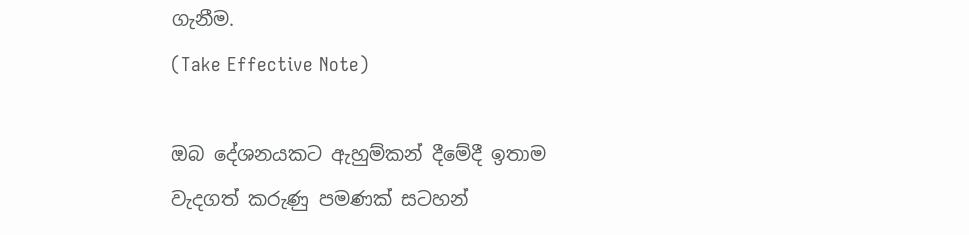ගැනීම.
(Take Effective Note)

ඔබ දේශනයකට ඇහුම්කන් දීමේදී ඉතාම වැදගත් කරුණු පමණක් සටහන්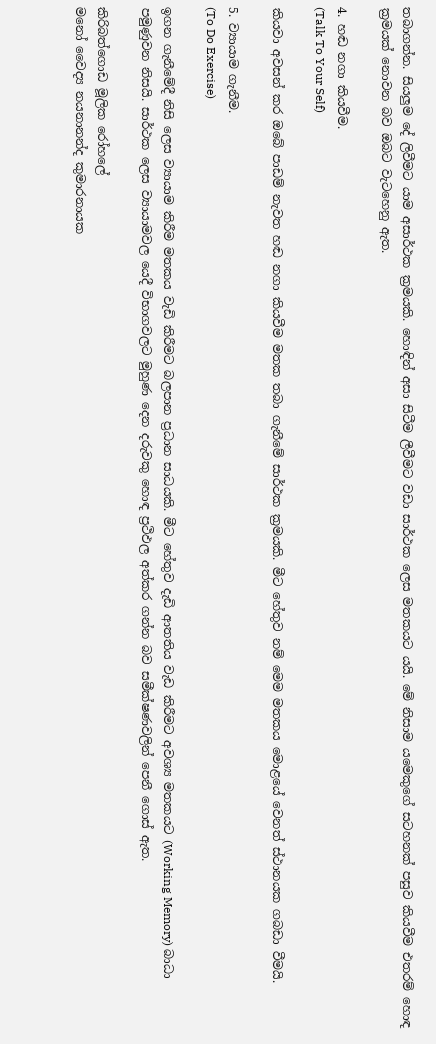තබාගන්න. සියලුම දේ ලිවීමට යාම අසාර්ථක ක්‍රමයකි. හොඳින් අසා සිටීම ලීවීමට වඩා සාර්ථක ලෙස මතකයට යයි. මේ නිසාම යමෙකුගේ සටහනක් පසුව කියවීම එතරම් හොඳ ක්‍රමයක් නොවන බව ඔබට වැටහෙනු ඇත.

4. හඬ නගා කියවීම.
(Talk To Your Self)

කියවා අවසන් කර ඔබේ පාඩම් නැවත හඬ නගා කියවීම මතක තබා ගැනීමේ සාර්ථක ක්‍රමයකි. මීට හේතුව නම් මෙම මතකය මොළයේ වෙනත් ස්ථානයක ගබඩා වීමයි.

5. ව්‍යායාම ගැනීම.
(To Do Exercise)

ඉගන ගැනීමේදී නිසි ලෙස ව්‍යායාම කිරීම මතකය වැඩි කිරීමට බලපාන ප්‍රධාන සාධයකි. මීට හේතුව දැඩි ආතතිය වැඩ කිරීමට අවශ්‍ය මතකයට (Working Memory) බාධා පමුණුවන නිසයි. සාර්ථක ලෙස ව්‍යායාමවල යෙදී විභාගවලට මුහුණ දෙන දරුවකු හොඳ ප්‍රථිඵල අත්කර ගන්න බව සමීක්ෂණවලින් පෙනී ගොස් ඇත.

කිරිබත්ගොඩ මූලික රෝහලේ
මනෝ වෛද්‍ය නයනානන්ද කුමාරනායක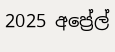2025 අප්‍රේල්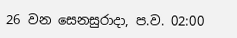26 වන සෙනසුරාදා, ප.ව. 02:00